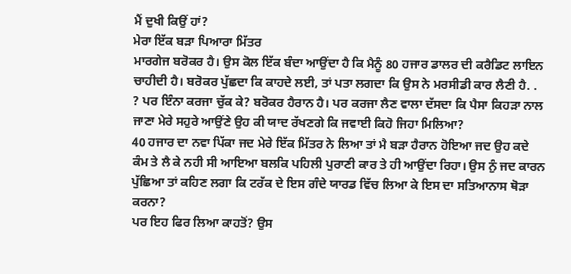ਮੈਂ ਦੁਖੀ ਕਿਉਂ ਹਾਂ?
ਮੇਰਾ ਇੱਕ ਬੜਾ ਪਿਆਰਾ ਮਿੱਤਰ
ਮਾਰਗੇਜ ਬਰੋਕਰ ਹੈ। ਉਸ ਕੋਲ ਇੱਕ ਬੰਦਾ ਆਉਂਦਾ ਹੈ ਕਿ ਮੈਨੂੰ 80 ਹਜਾਰ ਡਾਲਰ ਦੀ ਕਰੈਡਿਟ ਲਾਇਨ
ਚਾਹੀਦੀ ਹੈ। ਬਰੋਕਰ ਪੁੱਛਦਾ ਕਿ ਕਾਹਦੇ ਲਈ, ਤਾਂ ਪਤਾ ਲਗਦਾ ਕਿ ਉਸ ਨੇ ਮਰਸੀਡੀ ਕਾਰ ਲੈਣੀ ਹੈ. .
? ਪਰ ਇੰਨਾ ਕਰਜਾ ਚੁੱਕ ਕੇ? ਬਰੋਕਰ ਹੈਰਾਨ ਹੈ। ਪਰ ਕਰਜਾ ਲੈਣ ਵਾਲਾ ਦੱਸਦਾ ਕਿ ਪੈਸਾ ਕਿਹੜਾ ਨਾਲ
ਜਾਣਾ ਮੇਰੇ ਸਹੁਰੇ ਆਉਂਣੇ ਉਹ ਕੀ ਯਾਦ ਰੱਖਣਗੇ ਕਿ ਜਵਾਈ ਕਿਹੋ ਜਿਹਾ ਮਿਲਿਆ?
40 ਹਜਾਰ ਦਾ ਨਵਾ ਪਿੱਕਾ ਜਦ ਮੇਰੇ ਇੱਕ ਮਿੱਤਰ ਨੇ ਲਿਆ ਤਾਂ ਮੈ ਬੜਾ ਹੈਰਾਨ ਹੋਇਆ ਜਦ ਉਹ ਕਦੇ
ਕੰਮ ਤੇ ਲੈ ਕੇ ਨਹੀ ਸੀ ਆਇਆ ਬਲਕਿ ਪਹਿਲੀ ਪੁਰਾਣੀ ਕਾਰ ਤੇ ਹੀ ਆਉਂਦਾ ਰਿਹਾ। ਉਸ ਨੁੰ ਜਦ ਕਾਰਨ
ਪੁੱਛਿਆ ਤਾਂ ਕਹਿਣ ਲਗਾ ਕਿ ਟਰੱਕ ਦੇ ਇਸ ਗੰਦੇ ਯਾਰਡ ਵਿੱਚ ਲਿਆ ਕੇ ਇਸ ਦਾ ਸਤਿਆਨਾਸ ਥੋੜਾ ਕਰਨਾ?
ਪਰ ਇਹ ਫਿਰ ਲਿਆ ਕਾਹਤੋਂ? ਉਸ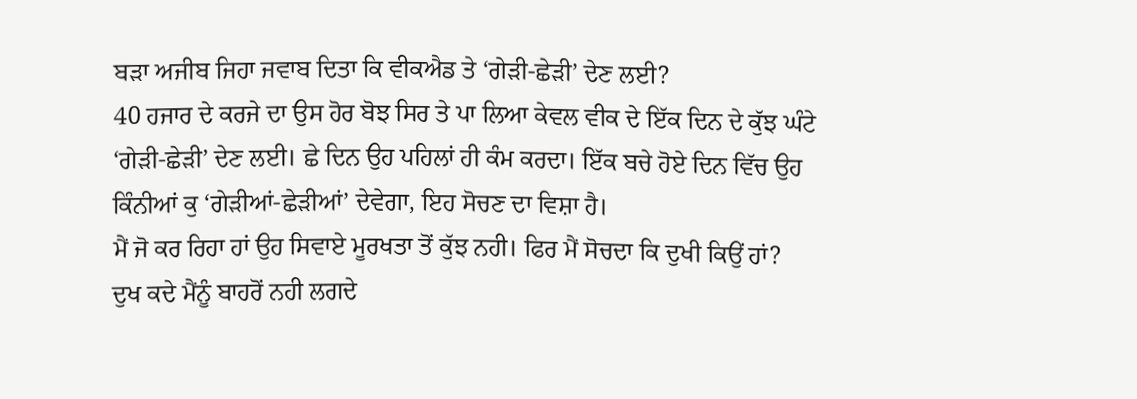ਬੜਾ ਅਜੀਬ ਜਿਹਾ ਜਵਾਬ ਦਿਤਾ ਕਿ ਵੀਕਐਡ ਤੇ ‘ਗੇੜੀ-ਛੇੜੀ’ ਦੇਣ ਲਈ?
40 ਹਜਾਰ ਦੇ ਕਰਜੇ ਦਾ ਉਸ ਹੋਰ ਬੋਝ ਸਿਰ ਤੇ ਪਾ ਲਿਆ ਕੇਵਲ ਵੀਕ ਦੇ ਇੱਕ ਦਿਨ ਦੇ ਕੁੱਝ ਘੰਟੇ
‘ਗੇੜੀ-ਛੇੜੀ’ ਦੇਣ ਲਈ। ਛੇ ਦਿਨ ਉਹ ਪਹਿਲਾਂ ਹੀ ਕੰਮ ਕਰਦਾ। ਇੱਕ ਬਚੇ ਹੋਏ ਦਿਨ ਵਿੱਚ ਉਹ
ਕਿੰਨੀਆਂ ਕੁ ‘ਗੇੜੀਆਂ-ਛੇੜੀਆਂ’ ਦੇਵੇਗਾ, ਇਹ ਸੋਚਣ ਦਾ ਵਿਸ਼ਾ ਹੈ।
ਮੈਂ ਜੋ ਕਰ ਰਿਹਾ ਹਾਂ ਉਹ ਸਿਵਾਏ ਮੂਰਖਤਾ ਤੋਂ ਕੁੱਝ ਨਹੀ। ਫਿਰ ਮੈਂ ਸੋਚਦਾ ਕਿ ਦੁਖੀ ਕਿਉਂ ਹਾਂ?
ਦੁਖ ਕਦੇ ਮੈਂਨੂੰ ਬਾਹਰੋਂ ਨਹੀ ਲਗਦੇ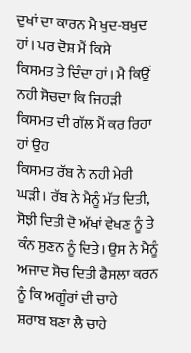ਦੁਖਾਂ ਦਾ ਕਾਰਨ ਮੈ ਖੁਦ-ਬਖੁਦ ਹਾਂ। ਪਰ ਦੋਸ਼ ਮੈਂ ਕਿਸੇ
ਕਿਸਮਤ ਤੇ ਦਿੰਦਾ ਹਾਂ। ਮੈ ਕਿਉਂ ਨਹੀ ਸੋਚਦਾ ਕਿ ਜਿਹੜੀ ਕਿਸਮਤ ਦੀ ਗੱਲ ਮੈਂ ਕਰ ਰਿਹਾ ਹਾਂ ਉਹ
ਕਿਸਮਤ ਰੱਬ ਨੇ ਨਹੀ ਮੇਰੀ ਘੜੀ। ਰੱਬ ਨੇ ਮੈਨੂੰ ਮੱਤ ਦਿਤੀ, ਸੋਝੀ ਦਿਤੀ ਦੋ ਅੱਖਾਂ ਵੇਖਣ ਨੂੰ ਤੇ
ਕੰਨ ਸੁਣਨ ਨੂੰ ਦਿਤੇ। ਉਸ ਨੇ ਮੈਨੂੰ ਅਜਾਦ ਸੋਚ ਦਿਤੀ ਫੈਸਲਾ ਕਰਨ ਨੂੰ ਕਿ ਅਗੂੰਰਾਂ ਦੀ ਚਾਹੇ
ਸ਼ਰਾਬ ਬਣਾ ਲੈ ਚਾਹੇ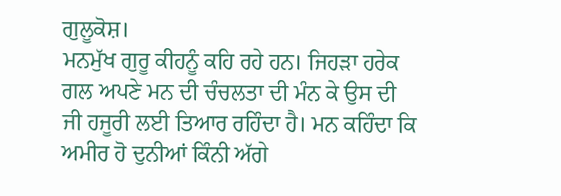ਗੁਲੂਕੋਸ਼।
ਮਨਮੁੱਖ ਗੁਰੂ ਕੀਹਨੂੰ ਕਹਿ ਰਹੇ ਹਨ। ਜਿਹੜਾ ਹਰੇਕ ਗਲ ਅਪਣੇ ਮਨ ਦੀ ਚੰਚਲਤਾ ਦੀ ਮੰਨ ਕੇ ਉਸ ਦੀ
ਜੀ ਹਜੂਰੀ ਲਈ ਤਿਆਰ ਰਹਿੰਦਾ ਹੈ। ਮਨ ਕਹਿੰਦਾ ਕਿ ਅਮੀਰ ਹੋ ਦੁਨੀਆਂ ਕਿੰਨੀ ਅੱਗੇ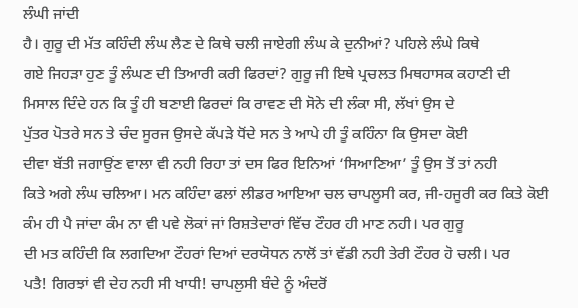ਲੰਘੀ ਜਾਂਦੀ
ਹੈ। ਗੁਰੂ ਦੀ ਮੱਤ ਕਹਿੰਦੀ ਲੰਘ ਲੈਣ ਦੇ ਕਿਥੇ ਚਲੀ ਜਾਏਗੀ ਲੰਘ ਕੇ ਦੁਨੀਆਂ? ਪਹਿਲੇ ਲੰਘੇ ਕਿਥੇ
ਗਏ ਜਿਹੜਾ ਹੁਣ ਤੂੰ ਲੰਘਣ ਦੀ ਤਿਆਰੀ ਕਰੀ ਫਿਰਦਾਂ? ਗੁਰੂ ਜੀ ਇਥੇ ਪ੍ਰਚਲਤ ਮਿਥਹਾਸਕ ਕਹਾਣੀ ਦੀ
ਮਿਸਾਲ ਦਿੰਦੇ ਹਨ ਕਿ ਤੂੰ ਹੀ ਬਣਾਈ ਫਿਰਦਾਂ ਕਿ ਰਾਵਣ ਦੀ ਸੋਨੇ ਦੀ ਲੰਕਾ ਸੀ, ਲੱਖਾਂ ਉਸ ਦੇ
ਪੁੱਤਰ ਪੋਤਰੇ ਸਨ ਤੇ ਚੰਦ ਸੂਰਜ ਉਸਦੇ ਕੱਪੜੇ ਧੋਂਦੇ ਸਨ ਤੇ ਆਪੇ ਹੀ ਤੂੰ ਕਹਿੰਨਾ ਕਿ ਉਸਦਾ ਕੋਈ
ਦੀਵਾ ਬੱਤੀ ਜਗਾਉਂਣ ਵਾਲਾ ਵੀ ਨਹੀ ਰਿਹਾ ਤਾਂ ਦਸ ਫਿਰ ਇਨਿਆਂ ‘ਸਿਆਣਿਆ’ ਤੂੰ ਉਸ ਤੋਂ ਤਾਂ ਨਹੀ
ਕਿਤੇ ਅਗੇ ਲੰਘ ਚਲਿਆ। ਮਨ ਕਹਿੰਦਾ ਫਲਾਂ ਲੀਡਰ ਆਇਆ ਚਲ ਚਾਪਲੂਸੀ ਕਰ, ਜੀ-ਹਜੂਰੀ ਕਰ ਕਿਤੇ ਕੋਈ
ਕੰਮ ਹੀ ਪੈ ਜਾਂਦਾ ਕੰਮ ਨਾ ਵੀ ਪਵੇ ਲੋਕਾਂ ਜਾਂ ਰਿਸ਼ਤੇਦਾਰਾਂ ਵਿੱਚ ਟੌਹਰ ਹੀ ਮਾਣ ਨਹੀ। ਪਰ ਗੁਰੂ
ਦੀ ਮਤ ਕਹਿੰਦੀ ਕਿ ਲਗਦਿਆ ਟੌਹਰਾਂ ਦਿਆਂ ਦਰਯੋਧਨ ਨਾਲੋਂ ਤਾਂ ਵੱਡੀ ਨਹੀ ਤੇਰੀ ਟੌਹਰ ਹੋ ਚਲੀ। ਪਰ
ਪਤੈ! ਗਿਰਝਾਂ ਵੀ ਦੇਹ ਨਹੀ ਸੀ ਖਾਧੀ! ਚਾਪਲੁਸੀ ਬੰਦੇ ਨੂੰ ਅੰਦਰੋਂ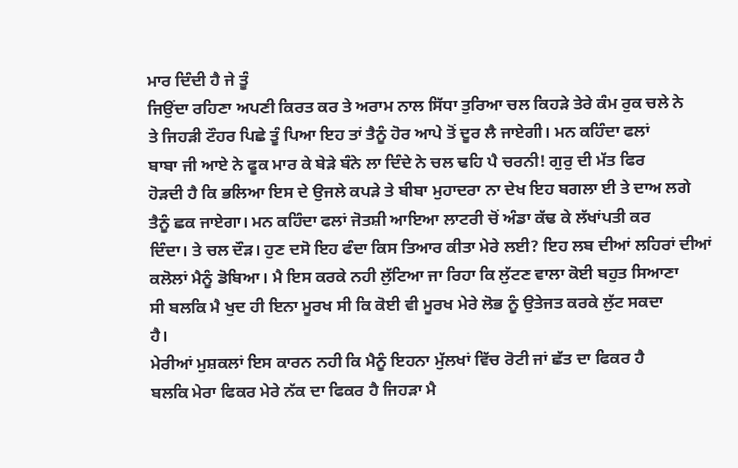ਮਾਰ ਦਿੰਦੀ ਹੈ ਜੇ ਤੂੰ
ਜਿਉਂਦਾ ਰਹਿਣਾ ਅਪਣੀ ਕਿਰਤ ਕਰ ਤੇ ਅਰਾਮ ਨਾਲ ਸਿੱਧਾ ਤੁਰਿਆ ਚਲ ਕਿਹੜੇ ਤੇਰੇ ਕੰਮ ਰੁਕ ਚਲੇ ਨੇ
ਤੇ ਜਿਹੜੀ ਟੌਹਰ ਪਿਛੇ ਤੂੰ ਪਿਆ ਇਹ ਤਾਂ ਤੈਨੂੰ ਹੋਰ ਆਪੇ ਤੋਂ ਦੂਰ ਲੈ ਜਾਏਗੀ। ਮਨ ਕਹਿੰਦਾ ਫਲਾਂ
ਬਾਬਾ ਜੀ ਆਏ ਨੇ ਫੂਕ ਮਾਰ ਕੇ ਬੇੜੇ ਬੰਨੇ ਲਾ ਦਿੰਦੇ ਨੇ ਚਲ ਢਹਿ ਪੈ ਚਰਨੀ! ਗੁਰੁ ਦੀ ਮੱਤ ਫਿਰ
ਹੋੜਦੀ ਹੈ ਕਿ ਭਲਿਆ ਇਸ ਦੇ ਉਜਲੇ ਕਪੜੇ ਤੇ ਬੀਬਾ ਮੁਹਾਦਰਾ ਨਾ ਦੇਖ ਇਹ ਬਗਲਾ ਈ ਤੇ ਦਾਅ ਲਗੇ
ਤੈਨੂੰ ਛਕ ਜਾਏਗਾ। ਮਨ ਕਹਿੰਦਾ ਫਲਾਂ ਜੋਤਸ਼ੀ ਆਇਆ ਲਾਟਰੀ ਚੋਂ ਅੰਡਾ ਕੱਢ ਕੇ ਲੱਖਾਂਪਤੀ ਕਰ
ਦਿੰਦਾ। ਤੇ ਚਲ ਦੌੜ। ਹੁਣ ਦਸੋ ਇਹ ਫੰਦਾ ਕਿਸ ਤਿਆਰ ਕੀਤਾ ਮੇਰੇ ਲਈ? ਇਹ ਲਬ ਦੀਆਂ ਲਹਿਰਾਂ ਦੀਆਂ
ਕਲੋਲਾਂ ਮੈਨੂੰ ਡੋਬਿਆ। ਮੈ ਇਸ ਕਰਕੇ ਨਹੀ ਲੁੱਟਿਆ ਜਾ ਰਿਹਾ ਕਿ ਲੁੱਟਣ ਵਾਲਾ ਕੋਈ ਬਹੁਤ ਸਿਆਣਾ
ਸੀ ਬਲਕਿ ਮੈ ਖੁਦ ਹੀ ਇਨਾ ਮੂਰਖ ਸੀ ਕਿ ਕੋਈ ਵੀ ਮੂਰਖ ਮੇਰੇ ਲੋਭ ਨੂੰ ਉਤੇਜਤ ਕਰਕੇ ਲੁੱਟ ਸਕਦਾ
ਹੈ।
ਮੇਰੀਆਂ ਮੁਸ਼ਕਲਾਂ ਇਸ ਕਾਰਨ ਨਹੀ ਕਿ ਮੈਨੂੰ ਇਹਨਾ ਮੁੱਲਖਾਂ ਵਿੱਚ ਰੋਟੀ ਜਾਂ ਛੱਤ ਦਾ ਫਿਕਰ ਹੈ
ਬਲਕਿ ਮੇਰਾ ਫਿਕਰ ਮੇਰੇ ਨੱਕ ਦਾ ਫਿਕਰ ਹੈ ਜਿਹੜਾ ਮੈ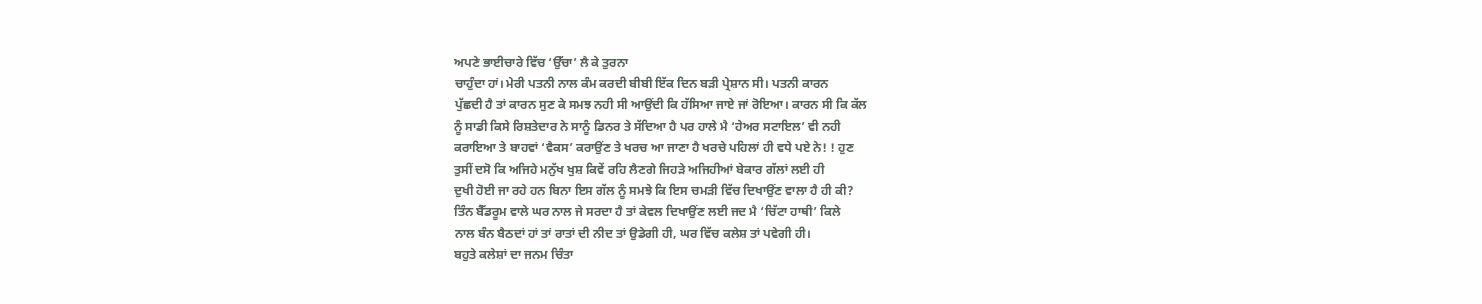ਅਪਣੇ ਭਾਈਚਾਰੇ ਵਿੱਚ ‘ਉੱਚਾ’ ਲੈ ਕੇ ਤੁਰਨਾ
ਚਾਹੁੰਦਾ ਹਾਂ। ਮੇਰੀ ਪਤਨੀ ਨਾਲ ਕੰਮ ਕਰਦੀ ਬੀਬੀ ਇੱਕ ਦਿਨ ਬੜੀ ਪ੍ਰੇਸ਼ਾਨ ਸੀ। ਪਤਨੀ ਕਾਰਨ
ਪੁੱਛਦੀ ਹੈ ਤਾਂ ਕਾਰਨ ਸੁਣ ਕੇ ਸਮਝ ਨਹੀ ਸੀ ਆਉਂਦੀ ਕਿ ਹੱਸਿਆ ਜਾਏ ਜਾਂ ਰੋਇਆ। ਕਾਰਨ ਸੀ ਕਿ ਕੱਲ
ਨੂੰ ਸਾਡੀ ਕਿਸੇ ਰਿਸ਼ਤੇਦਾਰ ਨੇ ਸਾਨੂੰ ਡਿਨਰ ਤੇ ਸੱਦਿਆ ਹੈ ਪਰ ਹਾਲੇ ਮੈ ‘ਹੇਅਰ ਸਟਾਇਲ’ ਵੀ ਨਹੀ
ਕਰਾਇਆ ਤੇ ਬਾਹਵਾਂ ‘ਵੈਕਸ’ ਕਰਾਉਂਣ ਤੇ ਖਰਚ ਆ ਜਾਣਾ ਹੈ ਖਰਚੇ ਪਹਿਲਾਂ ਹੀ ਵਧੇ ਪਏ ਨੇ! ! ਹੁਣ
ਤੁਸੀਂ ਦਸੋ ਕਿ ਅਜਿਹੇ ਮਨੁੱਖ ਖੁਸ਼ ਕਿਵੇਂ ਰਹਿ ਲੈਣਗੇ ਜਿਹੜੇ ਅਜਿਹੀਆਂ ਬੇਕਾਰ ਗੱਲਾਂ ਲਈ ਹੀ
ਦੁਖੀ ਹੋਈ ਜਾ ਰਹੇ ਹਨ ਬਿਨਾ ਇਸ ਗੱਲ ਨੂੰ ਸਮਝੇ ਕਿ ਇਸ ਚਮੜੀ ਵਿੱਚ ਦਿਖਾਉਂਣ ਵਾਲਾ ਹੈ ਹੀ ਕੀ?
ਤਿੰਨ ਬੈੱਡਰੂਮ ਵਾਲੇ ਘਰ ਨਾਲ ਜੇ ਸਰਦਾ ਹੈ ਤਾਂ ਕੇਵਲ ਦਿਖਾਉਂਣ ਲਈ ਜਦ ਮੈ ‘ਚਿੱਟਾ ਹਾਥੀ’ ਕਿਲੇ
ਨਾਲ ਬੰਨ ਬੈਠਦਾਂ ਹਾਂ ਤਾਂ ਰਾਤਾਂ ਦੀ ਨੀਦ ਤਾਂ ਉਡੇਗੀ ਹੀ, ਘਰ ਵਿੱਚ ਕਲੇਸ਼ ਤਾਂ ਪਵੇਗੀ ਹੀ।
ਬਹੁਤੇ ਕਲੇਸ਼ਾਂ ਦਾ ਜਨਮ ਚਿੰਤਾ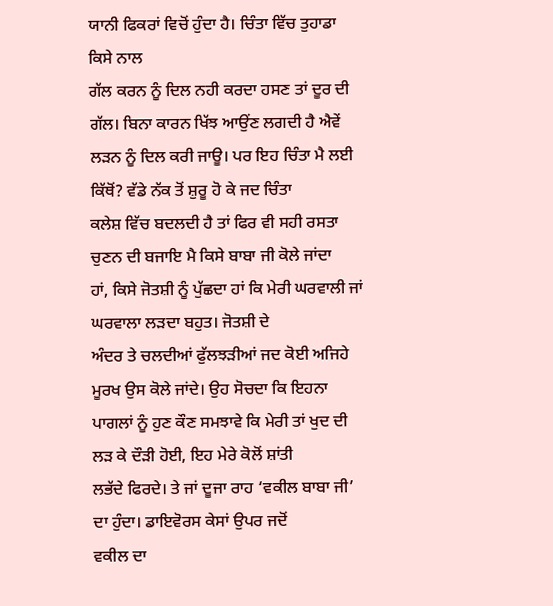ਯਾਨੀ ਫਿਕਰਾਂ ਵਿਚੋਂ ਹੁੰਦਾ ਹੈ। ਚਿੰਤਾ ਵਿੱਚ ਤੁਹਾਡਾ ਕਿਸੇ ਨਾਲ
ਗੱਲ ਕਰਨ ਨੂੰ ਦਿਲ ਨਹੀ ਕਰਦਾ ਹਸਣ ਤਾਂ ਦੂਰ ਦੀ ਗੱਲ। ਬਿਨਾ ਕਾਰਨ ਖਿੱਝ ਆਉਂਣ ਲਗਦੀ ਹੈ ਐਵੇਂ
ਲੜਨ ਨੂੰ ਦਿਲ ਕਰੀ ਜਾਊ। ਪਰ ਇਹ ਚਿੰਤਾ ਮੈ ਲਈ ਕਿੱਥੋਂ? ਵੱਡੇ ਨੱਕ ਤੋਂ ਸ਼ੁਰੂ ਹੋ ਕੇ ਜਦ ਚਿੰਤਾ
ਕਲੇਸ਼ ਵਿੱਚ ਬਦਲਦੀ ਹੈ ਤਾਂ ਫਿਰ ਵੀ ਸਹੀ ਰਸਤਾ ਚੁਣਨ ਦੀ ਬਜਾਇ ਮੈ ਕਿਸੇ ਬਾਬਾ ਜੀ ਕੋਲੇ ਜਾਂਦਾ
ਹਾਂ, ਕਿਸੇ ਜੋਤਸ਼ੀ ਨੂੰ ਪੁੱਛਦਾ ਹਾਂ ਕਿ ਮੇਰੀ ਘਰਵਾਲੀ ਜਾਂ ਘਰਵਾਲਾ ਲੜਦਾ ਬਹੁਤ। ਜੋਤਸ਼ੀ ਦੇ
ਅੰਦਰ ਤੇ ਚਲਦੀਆਂ ਫੁੱਲਝੜੀਆਂ ਜਦ ਕੋਈ ਅਜਿਹੇ ਮੂਰਖ ਉਸ ਕੋਲੇ ਜਾਂਦੇ। ਉਹ ਸੋਚਦਾ ਕਿ ਇਹਨਾ
ਪਾਗਲਾਂ ਨੂੰ ਹੁਣ ਕੌਣ ਸਮਝਾਵੇ ਕਿ ਮੇਰੀ ਤਾਂ ਖੁਦ ਦੀ ਲੜ ਕੇ ਦੌੜੀ ਹੋਈ, ਇਹ ਮੇਰੇ ਕੋਲੋਂ ਸ਼ਾਂਤੀ
ਲਭੱਦੇ ਫਿਰਦੇ। ਤੇ ਜਾਂ ਦੂਜਾ ਰਾਹ ‘ਵਕੀਲ ਬਾਬਾ ਜੀ’ ਦਾ ਹੁੰਦਾ। ਡਾਇਵੋਰਸ ਕੇਸਾਂ ਉਪਰ ਜਦੋਂ
ਵਕੀਲ ਦਾ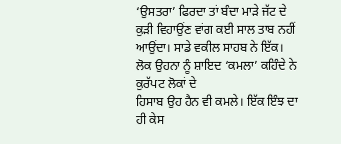‘ਉਸਤਰਾ’ ਫਿਰਦਾ ਤਾਂ ਬੰਦਾ ਮਾੜੇ ਜੱਟ ਦੇ ਕੁੜੀ ਵਿਹਾਉਂਣ ਵਾਂਗ ਕਈ ਸਾਲ ਤਾਬ ਨਹੀਂ
ਆਉਂਦਾ। ਸਾਡੇ ਵਕੀਲ ਸਾਹਬ ਨੇ ਇੱਕ। ਲੋਕ ਉਹਨਾ ਨੂੰ ਸ਼ਾਇਦ ‘ਕਮਲਾ’ ਕਹਿੰਦੇ ਨੇ ਕੁਰੱਪਟ ਲੋਕਾਂ ਦੇ
ਹਿਸਾਬ ਉਹ ਹੈਨ ਵੀ ਕਮਲੇ। ਇੱਕ ਇੰਝ ਦਾ ਹੀ ਕੇਸ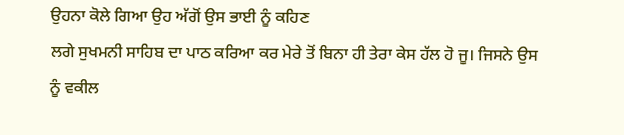ਉਹਨਾ ਕੋਲੇ ਗਿਆ ਉਹ ਅੱਗੋਂ ਉਸ ਭਾਈ ਨੂੰ ਕਹਿਣ
ਲਗੇ ਸੁਖਮਨੀ ਸਾਹਿਬ ਦਾ ਪਾਠ ਕਰਿਆ ਕਰ ਮੇਰੇ ਤੋਂ ਬਿਨਾ ਹੀ ਤੇਰਾ ਕੇਸ ਹੱਲ ਹੋ ਜੂ। ਜਿਸਨੇ ਉਸ
ਨੂੰ ਵਕੀਲ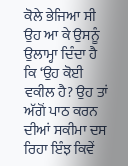ਕੋਲੇ ਭੇਜਿਆ ਸੀ ਉਹ ਆ ਕੇ ਉਸਨੂੰ ਉਲਾਮ੍ਹਾ ਦਿੰਦਾ ਹੈ ਕਿ ‘ਉਹ ਕੋਈ ਵਕੀਲ ਹੈ? ਉਹ ਤਾਂ
ਅੱਗੋਂ ਪਾਠ ਕਰਨ ਦੀਆਂ ਸਕੀਮਾ ਦਸ ਰਿਹਾ ਇੰਝ ਕਿਵੇਂ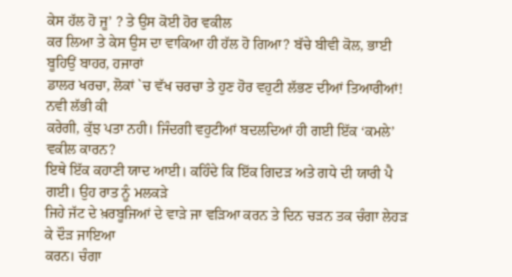ਕੇਸ ਹੱਲ ਹੋ ਜੂ’ ? ਤੇ ਉਸ ਕੋਈ ਹੋਰ ਵਕੀਲ
ਕਰ ਲਿਆ ਤੇ ਕੇਸ ਉਸ ਦਾ ਵਾਕਿਆ ਹੀ ਹੱਲ ਹੋ ਗਿਆ? ਬੱਚੇ ਬੀਵੀ ਕੋਲ, ਭਾਈ ਬੂਹਿਉਂ ਬਾਹਰ, ਹਜਾਰਾਂ
ਡਾਲਰ ਖਰਚਾ, ਲੋਕਾਂ `ਚ ਵੱਖ ਚਰਚਾ ਤੇ ਹੁਣ ਹੋਰ ਵਹੁਟੀ ਲੱਭਣ ਦੀਆਂ ਤਿਆਰੀਆਂ! ਨਵੀ ਲੱਭੀ ਕੀ
ਕਰੇਗੀ, ਕੁੱਝ ਪਤਾ ਨਹੀ। ਜਿੰਦਗੀ ਵਹੁਟੀਆਂ ਬਦਲਦਿਆਂ ਹੀ ਗਈ ਇੱਕ ‘ਕਮਲੇ’ ਵਕੀਲ ਕਾਰਨ?
ਇਥੇ ਇੱਕ ਕਹਾਣੀ ਯਾਦ ਆਈ। ਕਹਿੰਦੇ ਕਿ ਇੱਕ ਗਿਦੜ ਅਤੇ ਗਧੇ ਦੀ ਯਾਰੀ ਪੈ ਗਈ। ਉਹ ਰਾਤ ਨੂੰ ਮਲਕੜੇ
ਜਿਹੇ ਜੱਟ ਦੇ ਖ਼ਰਬੂਜਿਆਂ ਦੇ ਵਾੜੇ ਜਾ ਵੜਿਆ ਕਰਨ ਤੇ ਦਿਨ ਚੜਨ ਤਕ ਚੰਗਾ ਲੇਹੜ ਕੇ ਦੌੜ ਜਾਇਆ
ਕਰਨ। ਚੰਗਾ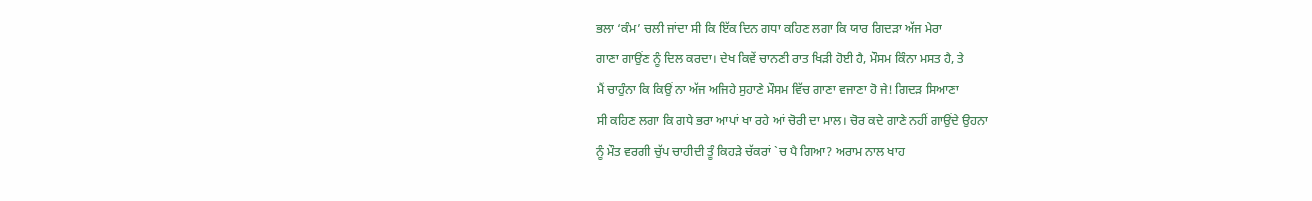ਭਲਾ ‘ਕੰਮ’ ਚਲੀ ਜਾਂਦਾ ਸੀ ਕਿ ਇੱਕ ਦਿਨ ਗਧਾ ਕਹਿਣ ਲਗਾ ਕਿ ਯਾਰ ਗਿਦੜਾ ਅੱਜ ਮੇਰਾ
ਗਾਣਾ ਗਾਉਂਣ ਨੂੰ ਦਿਲ ਕਰਦਾ। ਦੇਖ ਕਿਵੇਂ ਚਾਨਣੀ ਰਾਤ ਖਿੜੀ ਹੋਈ ਹੈ, ਮੌਸਮ ਕਿੰਨਾ ਮਸਤ ਹੈ, ਤੇ
ਮੈਂ ਚਾਹੁੰਨਾ ਕਿ ਕਿਉਂ ਨਾ ਅੱਜ ਅਜਿਹੇ ਸੁਹਾਣੇ ਮੌਸਮ ਵਿੱਚ ਗਾਣਾ ਵਜਾਣਾ ਹੋ ਜੇ! ਗਿਦੜ ਸਿਆਣਾ
ਸੀ ਕਹਿਣ ਲਗਾ ਕਿ ਗਧੇ ਭਰਾ ਆਪਾਂ ਖਾ ਰਹੇ ਆਂ ਚੋਰੀ ਦਾ ਮਾਲ। ਚੋਰ ਕਦੇ ਗਾਣੇ ਨਹੀਂ ਗਾਉਂਦੇ ਉਹਨਾ
ਨੂੰ ਮੌਤ ਵਰਗੀ ਚੁੱਪ ਚਾਹੀਦੀ ਤੂੰ ਕਿਹੜੇ ਚੱਕਰਾਂ `ਚ ਪੈ ਗਿਆ? ਅਰਾਮ ਨਾਲ ਖਾਹ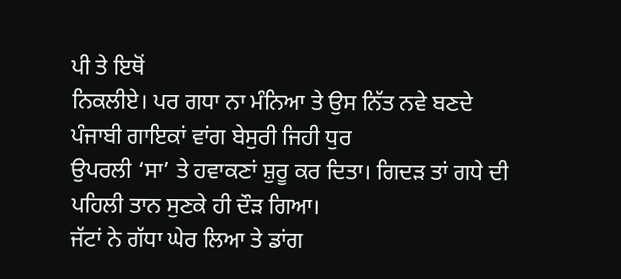ਪੀ ਤੇ ਇਥੋਂ
ਨਿਕਲੀਏ। ਪਰ ਗਧਾ ਨਾ ਮੰਨਿਆ ਤੇ ਉਸ ਨਿੱਤ ਨਵੇ ਬਣਦੇ ਪੰਜਾਬੀ ਗਾਇਕਾਂ ਵਾਂਗ ਬੇਸੁਰੀ ਜਿਹੀ ਧੁਰ
ਉਪਰਲੀ ‘ਸਾ’ ਤੇ ਹਵਾਕਣਾਂ ਸ਼ੁਰੂ ਕਰ ਦਿਤਾ। ਗਿਦੜ ਤਾਂ ਗਧੇ ਦੀ ਪਹਿਲੀ ਤਾਨ ਸੁਣਕੇ ਹੀ ਦੌੜ ਗਿਆ।
ਜੱਟਾਂ ਨੇ ਗੱਧਾ ਘੇਰ ਲਿਆ ਤੇ ਡਾਂਗ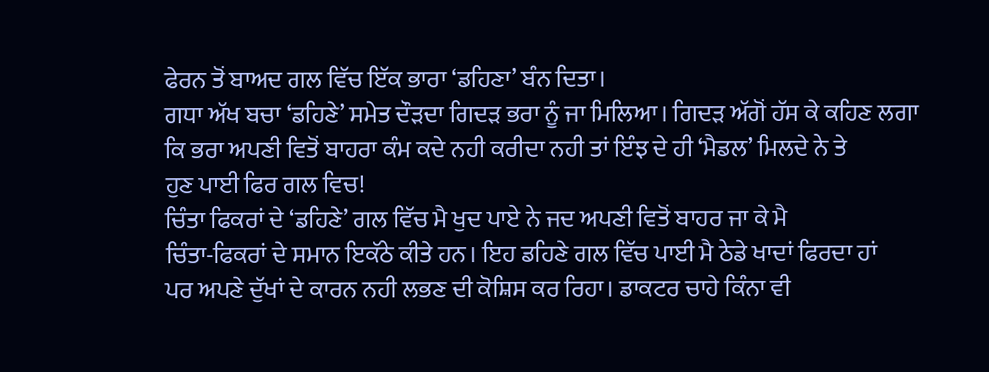ਫੇਰਨ ਤੋਂ ਬਾਅਦ ਗਲ ਵਿੱਚ ਇੱਕ ਭਾਰਾ ‘ਡਹਿਣਾ’ ਬੰਨ ਦਿਤਾ।
ਗਧਾ ਅੱਖ ਬਚਾ ‘ਡਹਿਣੇ’ ਸਮੇਤ ਦੌੜਦਾ ਗਿਦੜ ਭਰਾ ਨੂੰ ਜਾ ਮਿਲਿਆ। ਗਿਦੜ ਅੱਗੋਂ ਹੱਸ ਕੇ ਕਹਿਣ ਲਗਾ
ਕਿ ਭਰਾ ਅਪਣੀ ਵਿਤੋਂ ਬਾਹਰਾ ਕੰਮ ਕਦੇ ਨਹੀ ਕਰੀਦਾ ਨਹੀ ਤਾਂ ਇੰਝ ਦੇ ਹੀ ‘ਮੈਡਲ’ ਮਿਲਦੇ ਨੇ ਤੇ
ਹੁਣ ਪਾਈ ਫਿਰ ਗਲ ਵਿਚ!
ਚਿੰਤਾ ਫਿਕਰਾਂ ਦੇ ‘ਡਹਿਣੇ’ ਗਲ ਵਿੱਚ ਮੈ ਖੁਦ ਪਾਏ ਨੇ ਜਦ ਅਪਣੀ ਵਿਤੋਂ ਬਾਹਰ ਜਾ ਕੇ ਮੈ
ਚਿੰਤਾ-ਫਿਕਰਾਂ ਦੇ ਸਮਾਨ ਇਕੱਠੇ ਕੀਤੇ ਹਨ। ਇਹ ਡਹਿਣੇ ਗਲ ਵਿੱਚ ਪਾਈ ਮੈ ਠੇਡੇ ਖਾਦਾਂ ਫਿਰਦਾ ਹਾਂ
ਪਰ ਅਪਣੇ ਦੁੱਖਾਂ ਦੇ ਕਾਰਨ ਨਹੀ ਲਭਣ ਦੀ ਕੋਸ਼ਿਸ ਕਰ ਰਿਹਾ। ਡਾਕਟਰ ਚਾਹੇ ਕਿੰਨਾ ਵੀ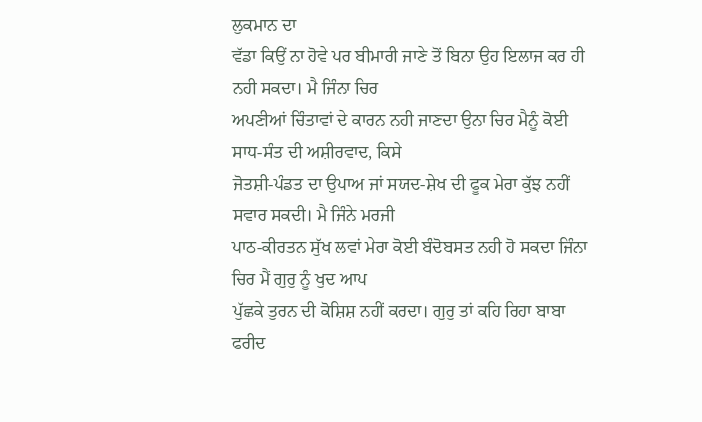ਲੁਕਮਾਨ ਦਾ
ਵੱਡਾ ਕਿਉਂ ਨਾ ਹੋਵੇ ਪਰ ਬੀਮਾਰੀ ਜਾਣੇ ਤੋਂ ਬਿਨਾ ਉਹ ਇਲਾਜ ਕਰ ਹੀ ਨਹੀ ਸਕਦਾ। ਮੈ ਜਿੰਨਾ ਚਿਰ
ਅਪਣੀਆਂ ਚਿੰਤਾਵਾਂ ਦੇ ਕਾਰਨ ਨਹੀ ਜਾਣਦਾ ਉਨਾ ਚਿਰ ਮੈਨੂੰ ਕੋਈ ਸਾਧ-ਸੰਤ ਦੀ ਅਸ਼ੀਰਵਾਦ, ਕਿਸੇ
ਜੋਤਸ਼ੀ-ਪੰਡਤ ਦਾ ਉਪਾਅ ਜਾਂ ਸਯਦ-ਸ਼ੇਖ ਦੀ ਫੂਕ ਮੇਰਾ ਕੁੱਝ ਨਹੀਂ ਸਵਾਰ ਸਕਦੀ। ਮੈ ਜਿੰਨੇ ਮਰਜੀ
ਪਾਠ-ਕੀਰਤਨ ਸੁੱਖ ਲਵਾਂ ਮੇਰਾ ਕੋਈ ਬੰਦੋਬਸਤ ਨਹੀ ਹੋ ਸਕਦਾ ਜਿੰਨਾ ਚਿਰ ਮੈਂ ਗੁਰੁ ਨੂੰ ਖੁਦ ਆਪ
ਪੁੱਛਕੇ ਤੁਰਨ ਦੀ ਕੋਸ਼ਿਸ਼ ਨਹੀਂ ਕਰਦਾ। ਗੁਰੁ ਤਾਂ ਕਹਿ ਰਿਹਾ ਬਾਬਾ ਫਰੀਦ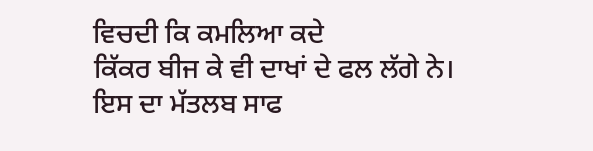ਵਿਚਦੀ ਕਿ ਕਮਲਿਆ ਕਦੇ
ਕਿੱਕਰ ਬੀਜ ਕੇ ਵੀ ਦਾਖਾਂ ਦੇ ਫਲ ਲੱਗੇ ਨੇ। ਇਸ ਦਾ ਮੱਤਲਬ ਸਾਫ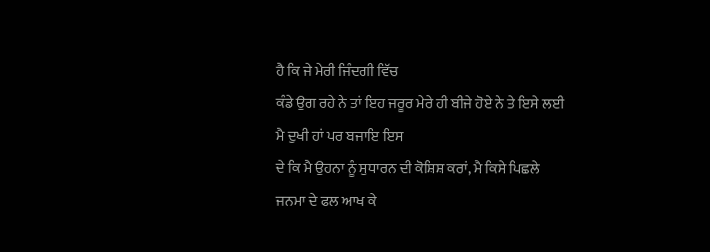ਹੈ ਕਿ ਜੇ ਮੇਰੀ ਜਿੰਦਗੀ ਵਿੱਚ
ਕੰਡੇ ਉਗ ਰਹੇ ਨੇ ਤਾਂ ਇਹ ਜਰੂਰ ਮੇਰੇ ਹੀ ਬੀਜੇ ਹੋਏ ਨੇ ਤੇ ਇਸੇ ਲਈ ਮੈ ਦੁਖੀ ਹਾਂ ਪਰ ਬਜਾਇ ਇਸ
ਦੇ ਕਿ ਮੈ ਉਹਨਾ ਨੂੰ ਸੁਧਾਰਨ ਦੀ ਕੋਸ਼ਿਸ਼ ਕਰਾਂ, ਮੈ ਕਿਸੇ ਪਿਛਲੇ ਜਨਮਾ ਦੇ ਫਲ ਆਖ ਕੇ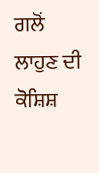ਗਲੋਂ
ਲਾਹੁਣ ਦੀ ਕੋਸ਼ਿਸ਼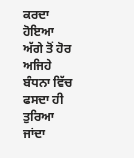ਕਰਦਾ ਹੋਇਆ ਅੱਗੇ ਤੋਂ ਹੋਰ ਅਜਿਹੇ ਬੰਧਨਾ ਵਿੱਚ ਫਸਦਾ ਹੀ ਤੁਰਿਆ ਜਾਂਦਾ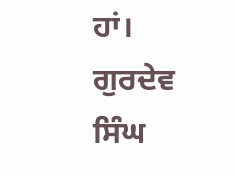ਹਾਂ।
ਗੁਰਦੇਵ ਸਿੰਘ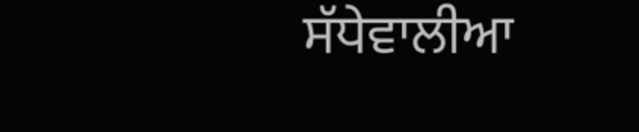ਸੱਧੇਵਾਲੀਆ